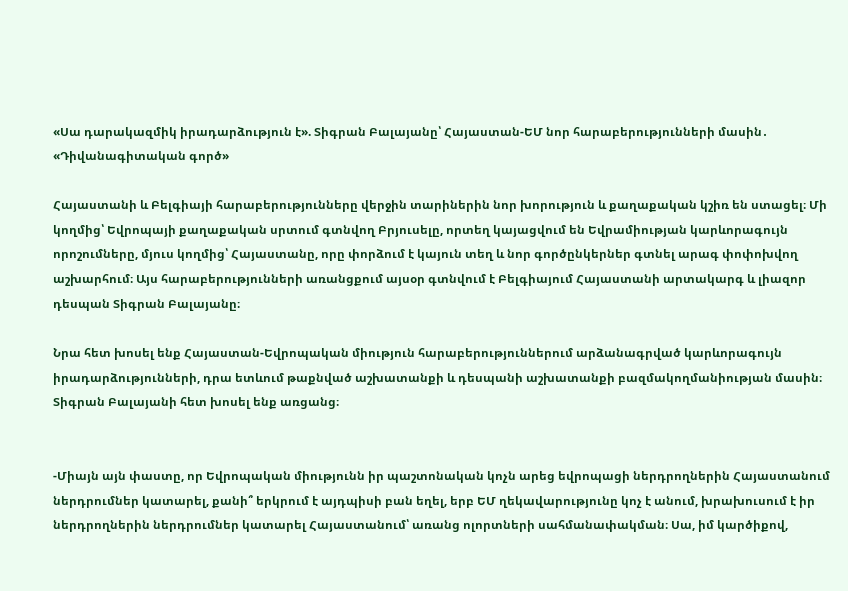«Սա դարակազմիկ իրադարձություն է». Տիգրան Բալայանը՝ Հայաստան-ԵՄ նոր հարաբերությունների մասին․ «Դիվանագիտական գործ»

Հայաստանի և Բելգիայի հարաբերությունները վերջին տարիներին նոր խորություն և քաղաքական կշիռ են ստացել։ Մի կողմից՝ Եվրոպայի քաղաքական սրտում գտնվող Բրյուսելը, որտեղ կայացվում են Եվրամիության կարևորագույն որոշումները, մյուս կողմից՝ Հայաստանը, որը փորձում է կայուն տեղ և նոր գործընկերներ գտնել արագ փոփոխվող աշխարհում։ Այս հարաբերությունների առանցքում այսօր գտնվում է Բելգիայում Հայաստանի արտակարգ և լիազոր դեսպան Տիգրան Բալայանը։

Նրա հետ խոսել ենք Հայաստան-Եվրոպական միություն հարաբերություններում արձանագրված կարևորագույն իրադարձությունների, դրա ետևում թաքնված աշխատանքի և դեսպանի աշխատանքի բազմակողմանիության մասին։ Տիգրան Բալայանի հետ խոսել ենք առցանց։


-Միայն այն փաստը, որ Եվրոպական միությունն իր պաշտոնական կոչն արեց եվրոպացի ներդրողներին Հայաստանում ներդրումներ կատարել, քանի՞ երկրում է այդպիսի բան եղել, երբ ԵՄ ղեկավարությունը կոչ է անում, խրախուսում է իր ներդրողներին ներդրումներ կատարել Հայաստանում՝ առանց ոլորտների սահմանափակման։ Սա, իմ կարծիքով,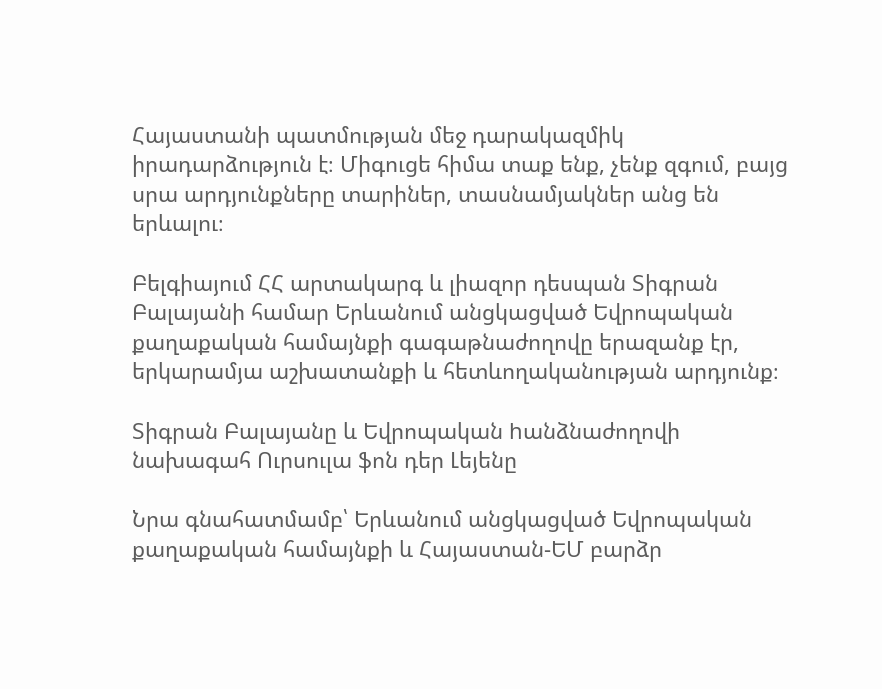Հայաստանի պատմության մեջ դարակազմիկ իրադարձություն է։ Միգուցե հիմա տաք ենք, չենք զգում, բայց սրա արդյունքները տարիներ, տասնամյակներ անց են երևալու։

Բելգիայում ՀՀ արտակարգ և լիազոր դեսպան Տիգրան Բալայանի համար Երևանում անցկացված Եվրոպական քաղաքական համայնքի գագաթնաժողովը երազանք էր, երկարամյա աշխատանքի և հետևողականության արդյունք։

Տիգրան Բալայանը և Եվրոպական hանձնաժողովի նախագահ Ուրսուլա ֆոն դեր Լեյենը

Նրա գնահատմամբ՝ Երևանում անցկացված Եվրոպական քաղաքական համայնքի և Հայաստան-ԵՄ բարձր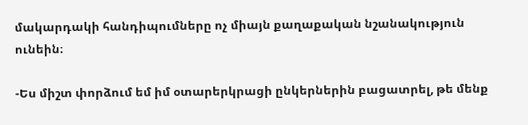մակարդակի հանդիպումները ոչ միայն քաղաքական նշանակություն ունեին։

-Ես միշտ փորձում եմ իմ օտարերկրացի ընկերներին բացատրել, թե մենք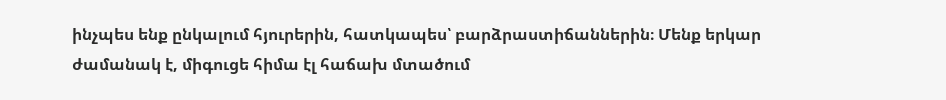ինչպես ենք ընկալում հյուրերին, հատկապես՝ բարձրաստիճաններին։ Մենք երկար ժամանակ է, միգուցե հիմա էլ հաճախ մտածում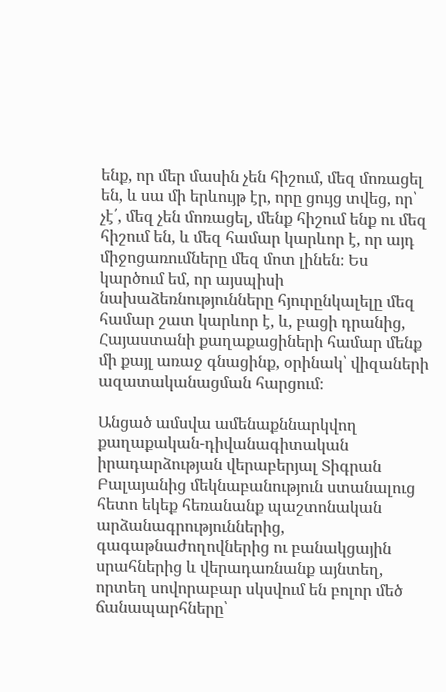ենք, որ մեր մասին չեն հիշում, մեզ մոռացել են, և սա մի երևույթ էր, որը ցույց տվեց, որ՝ չէ՛, մեզ չեն մոռացել, մենք հիշում ենք ու մեզ հիշում են, և մեզ համար կարևոր է, որ այդ միջոցառումները մեզ մոտ լինեն։ Ես կարծում եմ, որ այսպիսի նախաձեռնությունները հյուրընկալելը մեզ համար շատ կարևոր է, և, բացի դրանից, Հայաստանի քաղաքացիների համար մենք մի քայլ առաջ գնացինք, օրինակ՝ վիզաների ազատականացման հարցում։

Անցած ամսվա ամենաքննարկվող քաղաքական-դիվանագիտական իրադարձության վերաբերյալ Տիգրան Բալայանից մեկնաբանություն ստանալուց հետո եկեք հեռանանք պաշտոնական արձանագրություններից, գագաթնաժողովներից ու բանակցային սրահներից և վերադառնանք այնտեղ, որտեղ սովորաբար սկսվում են բոլոր մեծ ճանապարհները՝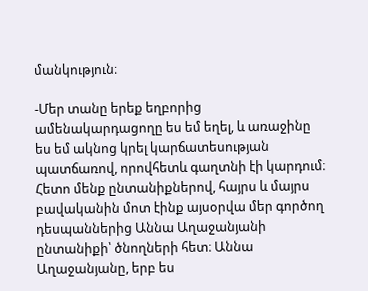մանկություն։

-Մեր տանը երեք եղբորից ամենակարդացողը ես եմ եղել, և առաջինը ես եմ ակնոց կրել կարճատեսության պատճառով, որովհետև գաղտնի էի կարդում։ Հետո մենք ընտանիքներով, հայրս և մայրս բավականին մոտ էինք այսօրվա մեր գործող դեսպաններից Աննա Աղաջանյանի ընտանիքի՝ ծնողների հետ։ Աննա Աղաջանյանը, երբ ես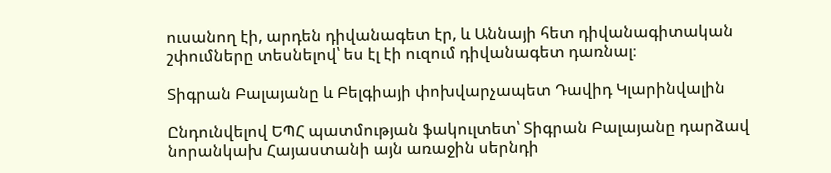ուսանող էի, արդեն դիվանագետ էր, և Աննայի հետ դիվանագիտական շփումները տեսնելով՝ ես էլ էի ուզում դիվանագետ դառնալ։

Տիգրան Բալայանը և Բելգիայի փոխվարչապետ Դավիդ Կլարինվալին

Ընդունվելով ԵՊՀ պատմության ֆակուլտետ՝ Տիգրան Բալայանը դարձավ նորանկախ Հայաստանի այն առաջին սերնդի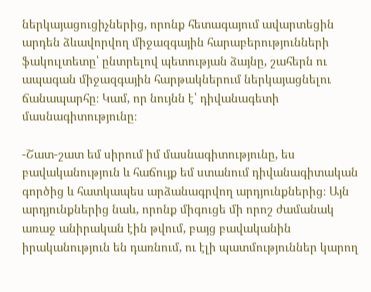ներկայացուցիչներից, որոնք հետագայում ավարտեցին արդեն ձևավորվող միջազգային հարաբերությունների ֆակուլտետը՝ ընտրելով պետության ձայնը, շահերն ու ապագան միջազգային հարթակներում ներկայացնելու ճանապարհը։ Կամ, որ նույնն է՝ դիվանագետի մասնագիտությունը։

-Շատ-շատ եմ սիրում իմ մասնագիտությունը, ես բավականություն և հաճույք եմ ստանում դիվանագիտական գործից և հատկապես արձանագրվող արդյունքներից։ Այն արդյունքներից նաև, որոնք միգուցե մի որոշ ժամանակ առաջ անիրական էին թվում, բայց բավականին իրականություն են դառնում, ու էլի պատմություններ կարող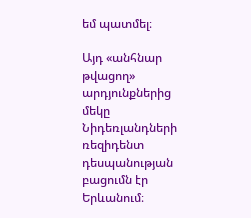եմ պատմել։

Այդ «անհնար թվացող» արդյունքներից մեկը Նիդեռլանդների ռեզիդենտ դեսպանության բացումն էր Երևանում։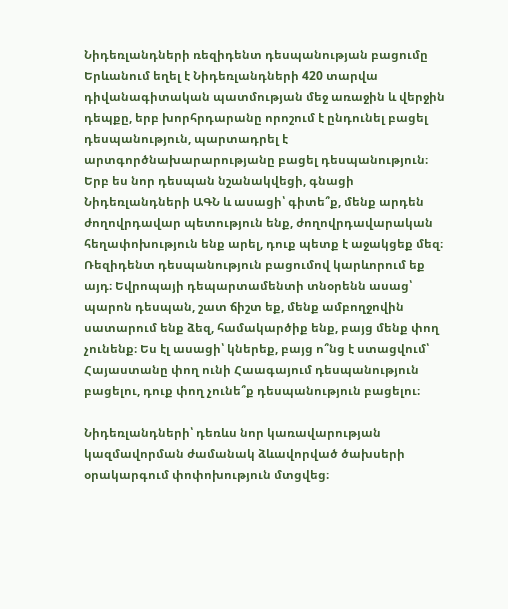Նիդեռլանդների ռեզիդենտ դեսպանության բացումը Երևանում եղել է Նիդեռլանդների 420 տարվա դիվանագիտական պատմության մեջ առաջին և վերջին դեպքը, երբ խորհրդարանը որոշում է ընդունել բացել դեսպանություն, պարտադրել է արտգործնախարարությանը բացել դեսպանություն։ Երբ ես նոր դեսպան նշանակվեցի, գնացի Նիդեռլանդների ԱԳՆ և ասացի՝ գիտե՞ք, մենք արդեն ժողովրդավար պետություն ենք, ժողովրդավարական հեղափոխություն ենք արել, դուք պետք է աջակցեք մեզ։ Ռեզիդենտ դեսպանություն բացումով կարևորում եք այդ։ Եվրոպայի դեպարտամենտի տնօրենն ասաց՝ պարոն դեսպան, շատ ճիշտ եք, մենք ամբողջովին սատարում ենք ձեզ, համակարծիք ենք, բայց մենք փող չունենք։ Ես էլ ասացի՝ կներեք, բայց ո՞նց է ստացվում՝ Հայաստանը փող ունի Հաագայում դեսպանություն բացելու, դուք փող չունե՞ք դեսպանություն բացելու։

Նիդեռլանդների՝ դեռևս նոր կառավարության կազմավորման ժամանակ ձևավորված ծախսերի օրակարգում փոփոխություն մտցվեց։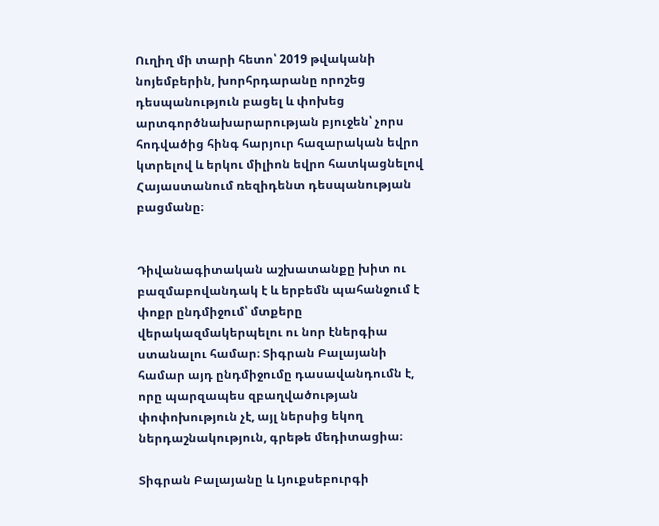Ուղիղ մի տարի հետո՝ 2019 թվականի նոյեմբերին, խորհրդարանը որոշեց դեսպանություն բացել և փոխեց արտգործնախարարության բյուջեն՝ չորս հոդվածից հինգ հարյուր հազարական եվրո կտրելով և երկու միլիոն եվրո հատկացնելով Հայաստանում ռեզիդենտ դեսպանության բացմանը։


Դիվանագիտական աշխատանքը խիտ ու բազմաբովանդակ է և երբեմն պահանջում է փոքր ընդմիջում՝ մտքերը վերակազմակերպելու ու նոր էներգիա ստանալու համար։ Տիգրան Բալայանի համար այդ ընդմիջումը դասավանդումն է, որը պարզապես զբաղվածության փոփոխություն չէ, այլ ներսից եկող ներդաշնակություն, գրեթե մեդիտացիա։

Տիգրան Բալայանը և Լյուքսեբուրգի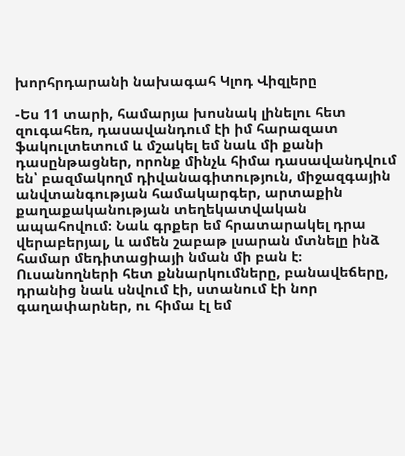խորհրդարանի նախագահ Կլոդ Վիզլերը

-Ես 11 տարի, համարյա խոսնակ լինելու հետ զուգահեռ, դասավանդում էի իմ հարազատ ֆակուլտետում և մշակել եմ նաև մի քանի դասընթացներ, որոնք մինչև հիմա դասավանդվում են՝ բազմակողմ դիվանագիտություն, միջազգային անվտանգության համակարգեր, արտաքին քաղաքականության տեղեկատվական ապահովում։ Նաև գրքեր եմ հրատարակել դրա վերաբերյալ, և ամեն շաբաթ լսարան մտնելը ինձ համար մեդիտացիայի նման մի բան է։ Ուսանողների հետ քննարկումները, բանավեճերը, դրանից նաև սնվում էի, ստանում էի նոր գաղափարներ, ու հիմա էլ եմ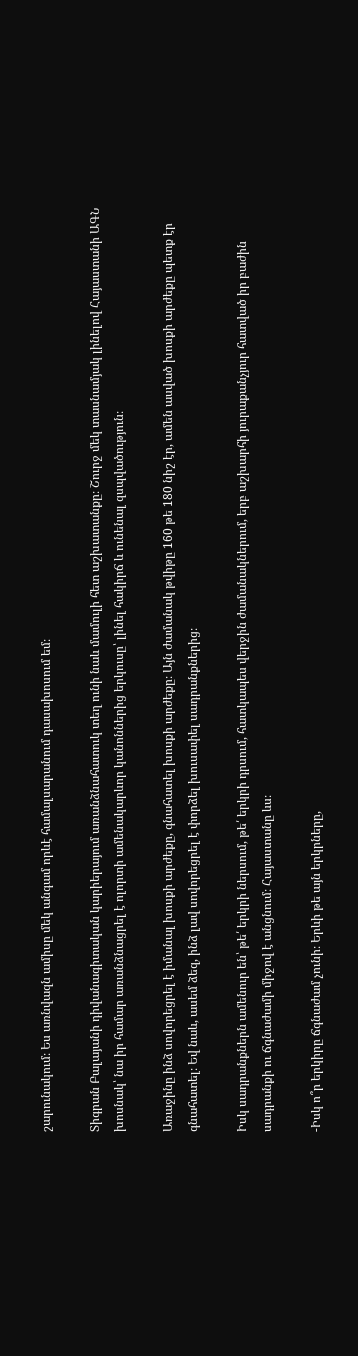շարունակում։ Ես առնվազն ամիսը մեկ անգամ որևէ համալսարանում դասախոսում եմ։

Տիգրան Բալայանի դիվանագիտական կարիերայում առանձնահատուկ տեղ ունի նաև մամուլի հետ աշխատանքը։ Շուրջ մեկ տասնամյակ լինելով Հայաստանի ԱԳՆ խոսնակ՝ նա իր համար առանձնացրել է ոլորտի ամենակարևոր կանոններից երկուսը՝ լինել հակիրճ և ունենալ զսպվածություն։

Առաջինը ինձ սովորեցրել է իմանալ խոսքի արժեքը, գնահատել խոսքի արժեքը։ Այն ժամանակ թվիթը 160 թե 180 նիշ էր, ամեն ասված խոսքի արժեքը պետք էր գնահատել։ Եվ նաև, ասեմ ձեզ, ինձ լավ սովորեցրել է փորձել խուսափել սադրանքներից։

Իսկ սադրանքներն ամենուր են՝ թե՛ երկրի ներսում, թե՛ երկրի դրսում, հատկապես վերջին ժամանակներում, երբ աշխարհի յուրաքանչյուր հատված իր բաժին սադրանքի ու ճգնաժամի միջով է անցնում։ Հայաստանը ևս։

-Իսկ ո՞ր երկիրը ճգնաժամ չունի։ Երևի թե այն երկրները,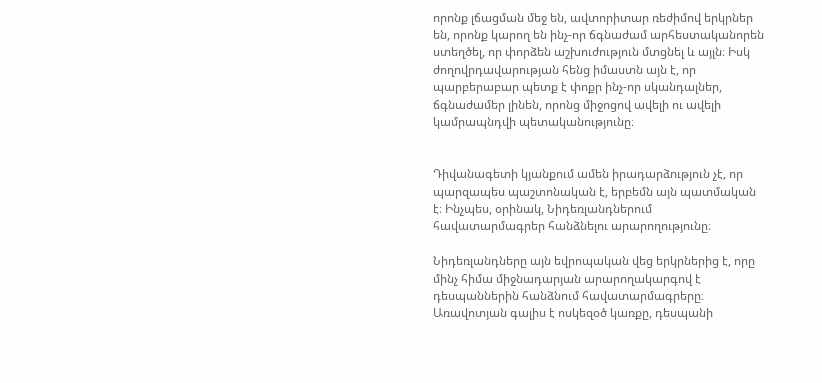որոնք լճացման մեջ են, ավտորիտար ռեժիմով երկրներ են, որոնք կարող են ինչ-որ ճգնաժամ արհեստականորեն ստեղծել, որ փորձեն աշխուժություն մտցնել և այլն։ Իսկ ժողովրդավարության հենց իմաստն այն է, որ պարբերաբար պետք է փոքր ինչ-որ սկանդալներ, ճգնաժամեր լինեն, որոնց միջոցով ավելի ու ավելի կամրապնդվի պետականությունը։


Դիվանագետի կյանքում ամեն իրադարձություն չէ, որ պարզապես պաշտոնական է, երբեմն այն պատմական է։ Ինչպես, օրինակ, Նիդեռլանդներում հավատարմագրեր հանձնելու արարողությունը։

Նիդեռլանդները այն եվրոպական վեց երկրներից է, որը մինչ հիմա միջնադարյան արարողակարգով է դեսպաններին հանձնում հավատարմագրերը։ Առավոտյան գալիս է ոսկեզօծ կառքը, դեսպանի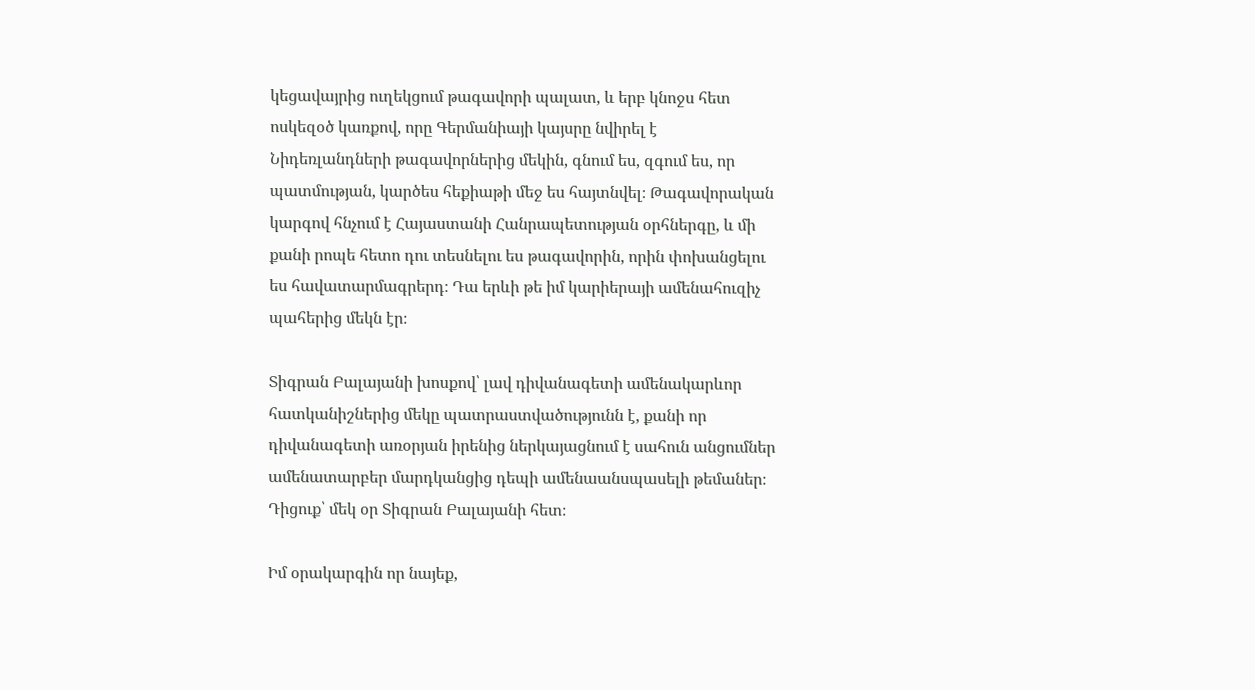կեցավայրից ուղեկցում թագավորի պալատ, և երբ կնոջս հետ ոսկեզօծ կառքով, որը Գերմանիայի կայսրը նվիրել է Նիդեռլանդների թագավորներից մեկին, գնում ես, զգում ես, որ պատմության, կարծես հեքիաթի մեջ ես հայտնվել։ Թագավորական կարգով հնչում է Հայաստանի Հանրապետության օրհներգը, և մի քանի րոպե հետո դու տեսնելու ես թագավորին, որին փոխանցելու ես հավատարմագրերդ։ Դա երևի թե իմ կարիերայի ամենահուզիչ պահերից մեկն էր։

Տիգրան Բալայանի խոսքով՝ լավ դիվանագետի ամենակարևոր հատկանիշներից մեկը պատրաստվածությունն է, քանի որ դիվանագետի առօրյան իրենից ներկայացնում է սահուն անցումներ ամենատարբեր մարդկանցից դեպի ամենաանսպասելի թեմաներ։ Դիցուք՝ մեկ օր Տիգրան Բալայանի հետ։

Իմ օրակարգին որ նայեք,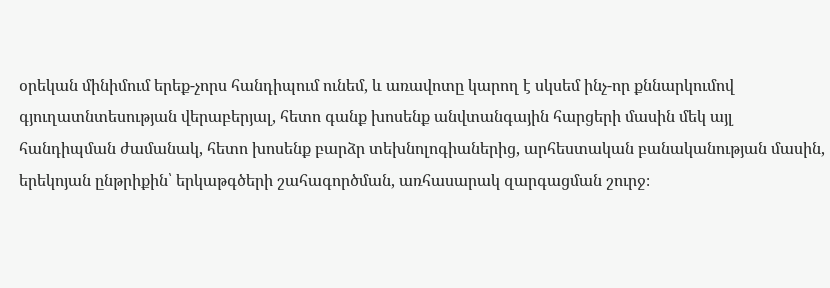օրեկան մինիմում երեք-չորս հանդիպում ունեմ, և առավոտը կարող է սկսեմ ինչ-որ քննարկումով գյուղատնտեսության վերաբերյալ, հետո գանք խոսենք անվտանգային հարցերի մասին մեկ այլ հանդիպման ժամանակ, հետո խոսենք բարձր տեխնոլոգիաներից, արհեստական բանականության մասին, երեկոյան ընթրիքին՝ երկաթգծերի շահագործման, առհասարակ զարգացման շուրջ։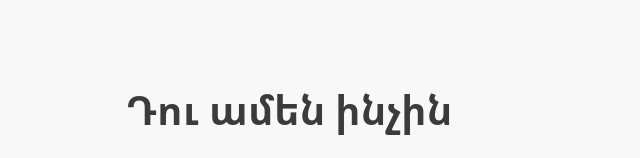Դու ամեն ինչին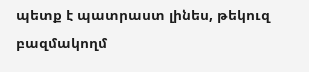պետք է պատրաստ լինես, թեկուզ բազմակողմ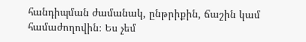հանդիպման ժամանակ, ընթրիքին, ճաշին կամ համաժողովին։ Ես չեմ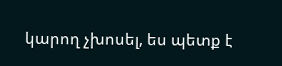կարող չխոսել, ես պետք է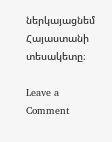ներկայացնեմ Հայաստանի տեսակետը։

Leave a Comment